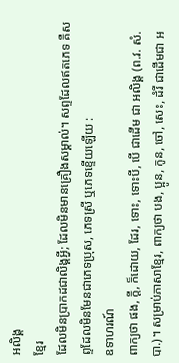អលិង្គ
ខ្មែរ
ដែលមិនប្រាកដជាលិង្គអ្វី; ដែលមិនមានគ្រឿងសម្គាល់។ សព្ទដែលឥតភេទ គឺសព្ទដែលមិនមែនជាភេទប្រុស, ភេទស្រី ឬភេទខ្ទើយឡើយ :
ឧទាហរណ៍
ពាក្យថា ផង, ក្ដី, ក៏ដោយ, ដែរ, ទោះ, ទោះបី, បើ ជាដើម ជា អលិង្គ (ព.វ. សំ.បា.)។ សម្រាប់ភាសាខ្មែរ, ពាក្យថា បង, ប្អូន, កូន, ចៅ, សេះ, ដំរី ជាដើមជា អ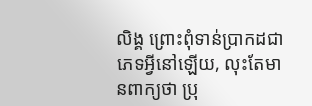លិង្គ ព្រោះពុំទាន់ប្រាកដជាភេទអ្វីនៅឡើយ, លុះតែមានពាក្យថា ប្រុ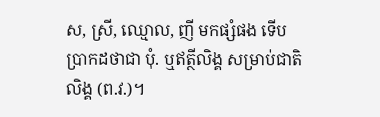ស, ស្រី, ឈ្មោល, ញី មកផ្សំផង ទើបប្រាកដថាជា បុំ. ឬឥត្ថីលិង្គ សម្រាប់ជាតិលិង្គ (ព.វ.)។